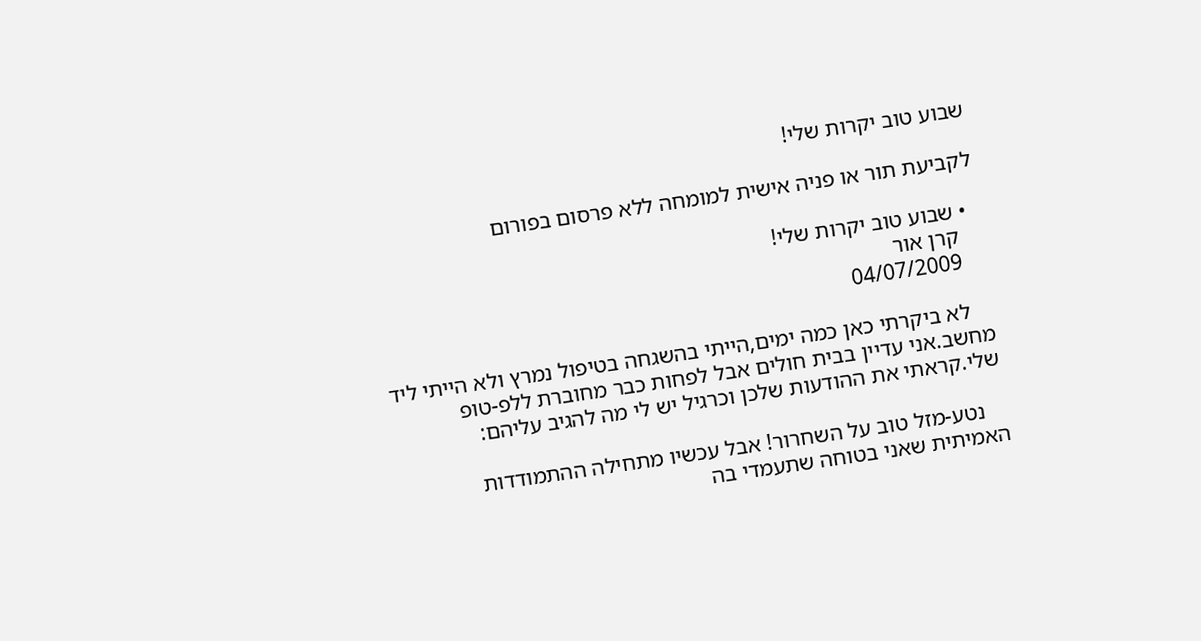שבוע טוב יקרות שלי!

לקביעת תור או פניה אישית למומחה ללא פרסום בפורום

  • שבוע טוב יקרות שלי!
    קרן אור
    04/07/2009

    לא ביקרתי כאן כמה ימים,הייתי בהשגחה בטיפול נמרץ ולא הייתי ליד מחשב.אני עדיין בבית חולים אבל לפחות כבר מחוברת ללפ-טופ שלי.קראתי את ההודעות שלכן וכרגיל יש לי מה להגיב עליהם:

    נטע-מזל טוב על השחרור! אבל עכשיו מתחילה ההתמודדות האמיתית שאני בטוחה שתעמדי בה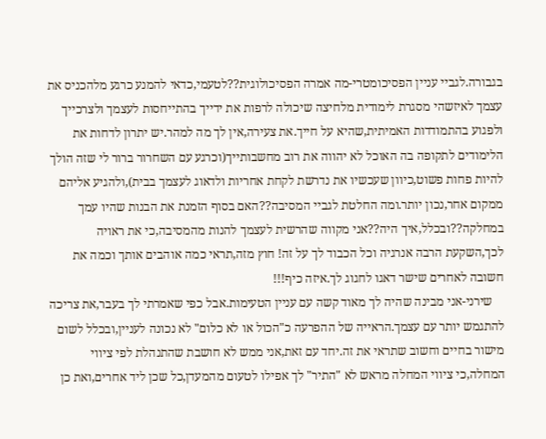בגבורה.לגביי עניין הפסיכומטרי-מה אמרה הפסיכולוגית??לטעמי,כדאי להמנע כרגע מלהכניס את עצמך לאיזשהי מסגרת לימודית מלחיצה שיכולה לרפות את ידייך בהתייחסות לעצמך ולצרכייך ולפגוע בהתמודדות האמיתית,שהיא על חייך.את צעירה,אין לך מה למהר.יש יתרון לדחות את הלימודים לתקופה בה האוכל לא יהווה את רוב מחשבותייך(וכרגע עם השחרור ברור לי שזה הולך להיות פחות פשוט,כיוון שעכשיו את נדרשת לקחת אחריות ולדאוג לעצמך בבית),ולהגיע אליהם ממקום אחר,נכון יותר.ומה החלטת לגביי המסיבה??האם בסוף הזמנת את הבנות שהיו עמך במחלקה??ובכלל,איך היה??אני מקווה שהרשית לעצמך להנות מהמסיבה,כי את ראויה לכך,השקעת הרבה אנרגיה וכל הכבוד לך על זה! חוץ מזה,תראי כמה אוהבים אותך וכמה את חשובה לאחרים שישר דאגו לחגוג לך.איזה כיף!!!
    שירני-אני מבינה שהיה לך מאוד קשה עם עניין הטעימות.אבל כפי שאמרתי לך בעבר,את צריכה להתגמש יותר עם עצמך.הראייה של ההפרעה כ"הכול או לא כלום" לא נכונה לעניין,ובכלל לשום מישור בחיים וחשוב שתראי את זה.יחד עם זאת,אני ממש לא חושבת שהתנהלת לפי ציווי המחלה,כי ציווי המחלה מראש לא "התיר" לך אפילו לטעום מהמעדן,כל שכן ליד אחרים,ואת כן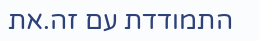התמודדת עם זה.את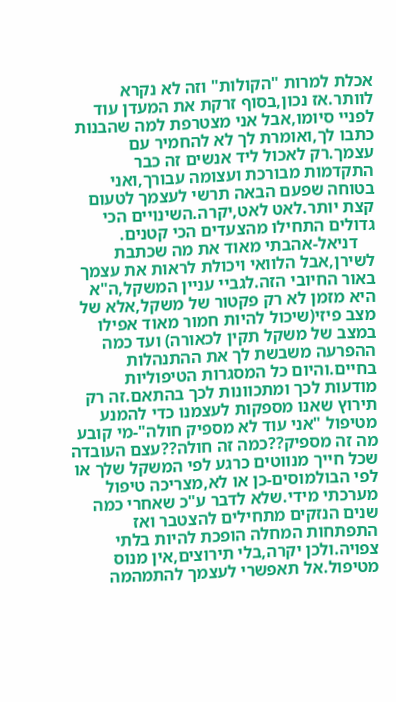אכלת למרות "הקולות" וזה לא נקרא לוותר.אז נכון,בסוף זרקת את המעדן עוד לפניי סיומו,אבל אני מצטרפת למה שהבנות כתבו לך,ואומרת לך לא להחמיר עם עצמך.רק לאכול ליד אנשים זה כבר התקדמות מבורכת ועצומה עבורך,ואני בטוחה שפעם הבאה תרשי לעצמך לטעום קצת יותר.לאט לאט,יקרה.השינויים הכי גדולים התחילו מהצעדים הכי קטנים.
    דניאל-אהבתי מאוד את מה שכתבת לשירן,אבל הלוואי ויכולת לראות את עצמך באור החיובי הזה.לגביי עניין המשקל,ה"א היא מזמן לא רק פקטור של משקל,אלא של מצב פיזי(שיכול להיות חמור מאוד אפילו במצב של משקל תקין לכאורה) ועד כמה ההפרעה משבשת לך את ההתנהלות בחיים.והיום כל המסגרות הטיפוליות מודעות לכך ומתכוונות לכך בהתאם.זה רק תירוץ שאנו מספקות לעצמנו כדי להמנע מטיפול "אני עוד לא מספיק חולה"-מי קובע מה זה מספיק??כמה זה חולה??עצם העובדה שכל חייך מנווטים כרגע לפי המשקל שלך או לפי הבולמוסים-כן או לא,מצריכה טיפול מערכתי מידי.שלא לדבר ע"כ שאחרי כמה שנים הנזקים מתחילים להצטבר ואז התפתחות המחלה הופכת להיות בלתי צפויה.ולכן יקרה,בלי תירוצים,אין מנוס מטיפול.אל תאפשרי לעצמך להתמהמה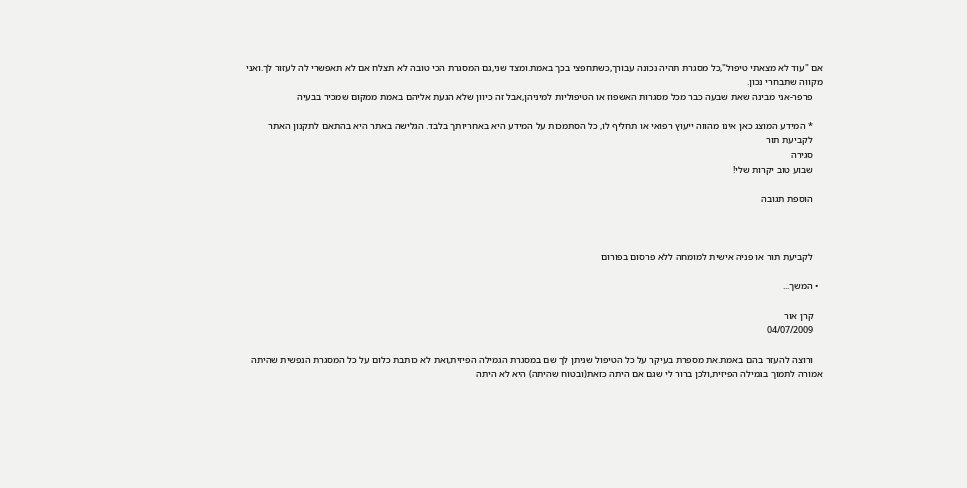אם "עוד לא מצאתי טיפול",כל מסגרת תהיה נכונה עבורך,כשתחפצי בכך באמת.ומצד שני,גם המסגרת הכי טובה לא תצלח אם לא תאפשרי לה לעזור לך.ואני מקווה שתבחרי נכון.
    פרפר-אני מבינה שאת שבעה כבר מכל מסגרות האשפוז או הטיפוליות למיניהן,אבל זה כיוון שלא הגעת אליהם באמת ממקום שמכיר בבעיה

    * המידע המוצג כאן אינו מהווה ייעוץ רפואי או תחליף לו, כל הסתמכות על המידע היא באחריותך בלבד. הגלישה באתר היא בהתאם לתקנון האתר
    לקביעת תור
    סגירה
    שבוע טוב יקרות שלי!

    הוספת תגובה



    לקביעת תור או פניה אישית למומחה ללא פרסום בפורום

  • המשך...

    קרן אור
    04/07/2009

    ורוצה להעזר בהם באמת.את מספרת בעיקר על כל הטיפול שניתן לך שם במסגרת הגמילה הפיזית,ואת לא כותבת כלום על כל המסגרת הנפשית שהיתה אמורה לתמוך בגמילה הפיזית,ולכן ברור לי שגם אם היתה כזאת(ובטוח שהיתה) היא לא היתה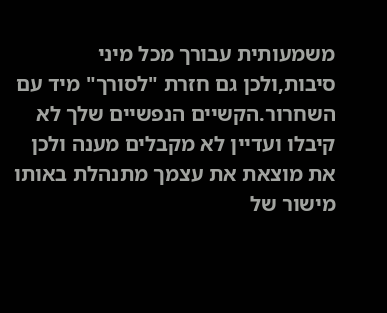משמעותית עבורך מכל מיני סיבות,ולכן גם חזרת "לסורך" מיד עם השחרור.הקשיים הנפשיים שלך לא קיבלו ועדיין לא מקבלים מענה ולכן את מוצאת את עצמך מתנהלת באותו מישור של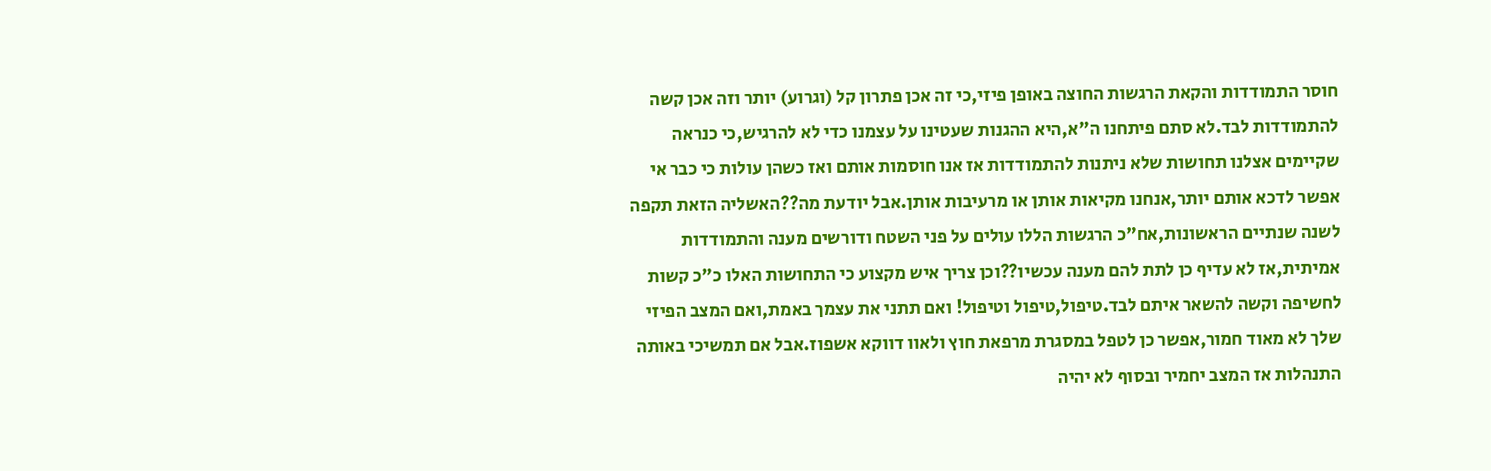חוסר התמודדות והקאת הרגשות החוצה באופן פיזי,כי זה אכן פתרון קל (וגרוע) יותר וזה אכן קשה להתמודדות לבד.לא סתם פיתחנו ה"א,היא ההגנות שעטינו על עצמנו כדי לא להרגיש,כי כנראה שקיימים אצלנו תחושות שלא ניתנות להתמודדות אז אנו חוסמות אותם ואז כשהן עולות כי כבר אי אפשר לדכא אותם יותר,אנחנו מקיאות אותן או מרעיבות אותן.אבל יודעת מה??האשליה הזאת תקפה לשנה שנתיים הראשונות,אח"כ הרגשות הללו עולים על פני השטח ודורשים מענה והתמודדות אמיתית,אז לא עדיף כן לתת להם מענה עכשיו??וכן צריך איש מקצוע כי התחושות האלו כ"כ קשות לחשיפה וקשה להשאר איתם לבד.טיפול,טיפול וטיפול! ואם תתני את עצמך באמת,ואם המצב הפיזי שלך לא מאוד חמור,אפשר כן לטפל במסגרת מרפאת חוץ ולאוו דווקא אשפוז.אבל אם תמשיכי באותה התנהלות אז המצב יחמיר ובסוף לא יהיה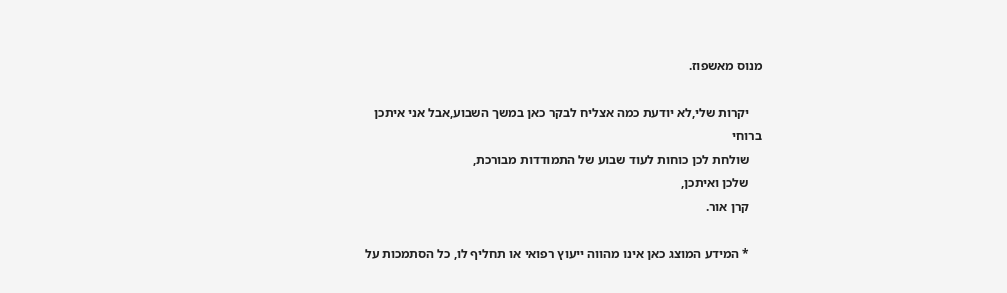מנוס מאשפוז.

    יקרות שלי,לא יודעת כמה אצליח לבקר כאן במשך השבוע,אבל אני איתכן ברוחי
    שולחת לכן כוחות לעוד שבוע של התמודדות מבורכת,
    שלכן ואיתכן,
    קרן אור.

    * המידע המוצג כאן אינו מהווה ייעוץ רפואי או תחליף לו, כל הסתמכות על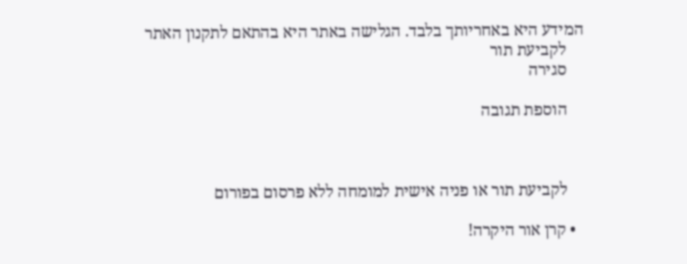המידע היא באחריותך בלבד. הגלישה באתר היא בהתאם לתקנון האתר
    לקביעת תור
    סגירה

    הוספת תגובה



    לקביעת תור או פניה אישית למומחה ללא פרסום בפורום

  • קרן אור היקרה!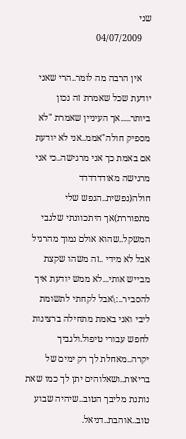שני
    04/07/2009

    אין הרבה מה לומר..הרי שאני יודעת שכל שאמרת זה נכון ביותר.....אך העיניין שאמרת "לא מספיק חולה"אממ..אני לא יודעת אם באמת כך אני מרגישה..כי אני מרגישה מאודדדדדד חולה(נפשית..הנפש שלי מתפוררת)אך היתכוונתי שלגבי המשקל..שהוא אולם נמוך מהרגיל אבל לא מידי ..זה משהו שקצת מבייש אותי...לא ממש יודעת איך להסביר..:\אבל לקחתי לתשומת ליבי ואני באמת מתחילה ברצינות לחפש עבורי טיפול.ולגביך יקרה..מאחלת לך רק ימים של בריאות..ושאלוהים יתן לך כמו שאת נותנת מליבך הטוב..שיהיה שבוע טוב..אוהבת..דניאל.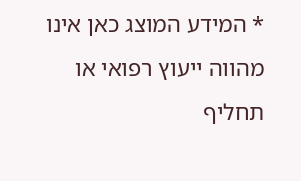* המידע המוצג כאן אינו מהווה ייעוץ רפואי או תחליף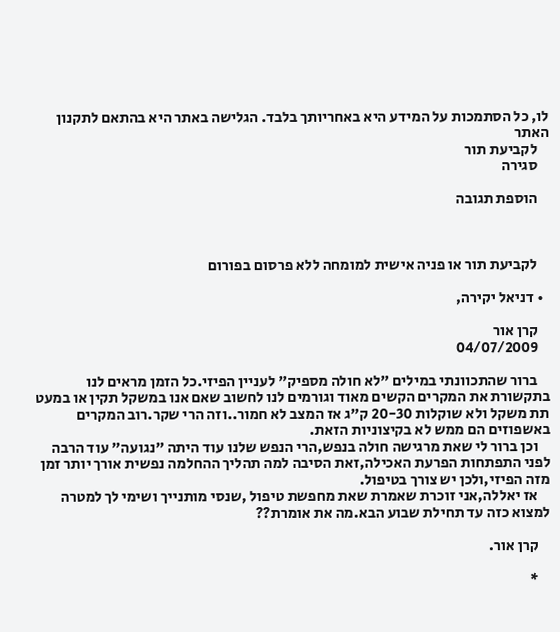לו, כל הסתמכות על המידע היא באחריותך בלבד. הגלישה באתר היא בהתאם לתקנון האתר
    לקביעת תור
    סגירה

    הוספת תגובה



    לקביעת תור או פניה אישית למומחה ללא פרסום בפורום

  • דניאל יקירה,

    קרן אור
    04/07/2009

    ברור שהתכוונתי במילים "לא חולה מספיק" לעניין הפיזי.כל הזמן מראים לנו בתקשורת את המקרים הקשים מאוד וגורמים לנו לחשוב שאם אנו במשקל תקין או במעט תת משקל ולא שוקלות 20-30 ק"ג אז המצב לא חמור..וזה הרי שקר.רוב המקרים באשפוזים הם ממש לא בקיצוניות הזאת.
    וכן ברור לי שאת מרגישה חולה בנפש,הרי הנפש שלנו עוד היתה "נגועה" עוד הרבה לפני התפתחות הפרעת האכילה,זאת הסיבה למה תהליך ההחלמה נפשית אורך יותר זמן מזה הפיזי,ולכן יש צורך בטיפול.
    אז יאללה,אני זוכרת שאמרת שאת מחפשת טיפול ,שנסי מותנייך ושימי לך למטרה למצוא כזה עד תחילת שבוע הבא.מה את אומרת??

    קרן אור.

    *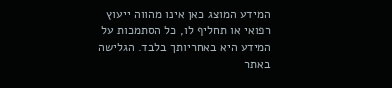המידע המוצג כאן אינו מהווה ייעוץ רפואי או תחליף לו, כל הסתמכות על המידע היא באחריותך בלבד. הגלישה באתר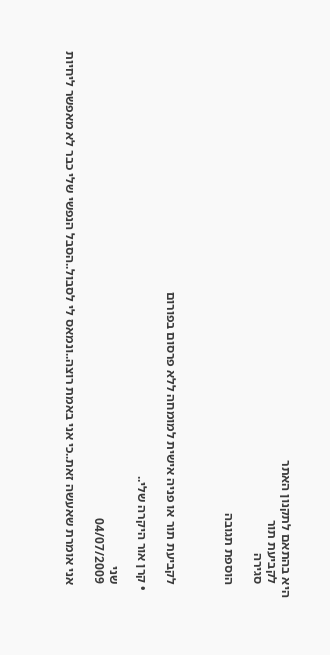היא בהתאם לתקנון האתר
    לקביעת תור
    סגירה

    הוספת תגובה



    לקביעת תור או פניה אישית למומחה ללא פרסום בפורום

  • קרן אור היקרה שלי..

    שני
    04/07/2009

    אני אומרת שאעשה זאת..כי אני באמת רוצה..ונמאס לי לסבול..הסבל הנפשי שלי כבר לא מאפשר ליחיות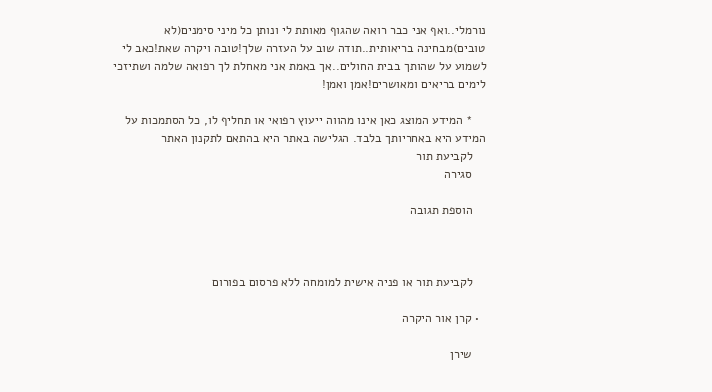נורמלי..ואף אני כבר רואה שהגוף מאותת לי ונותן כל מיני סימנים(לא טובים)מבחינה בריאותית..תודה שוב על העזרה שלך!טובה ויקרה שאת!כאב לי לשמוע על שהותך בבית החולים..אך באמת אני מאחלת לך רפואה שלמה ושתיזכי לימים בריאים ומאושרים!אמן ואמן!

    * המידע המוצג כאן אינו מהווה ייעוץ רפואי או תחליף לו, כל הסתמכות על המידע היא באחריותך בלבד. הגלישה באתר היא בהתאם לתקנון האתר
    לקביעת תור
    סגירה

    הוספת תגובה



    לקביעת תור או פניה אישית למומחה ללא פרסום בפורום

  • קרן אור היקרה

    שירן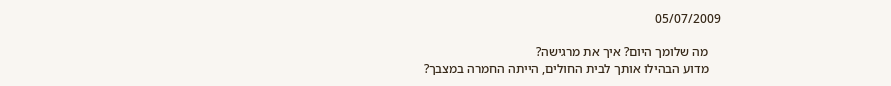05/07/2009

    מה שלומך היום? איך את מרגישה?
    מדוע הבהילו אותך לבית החולים, הייתה החמרה במצבך?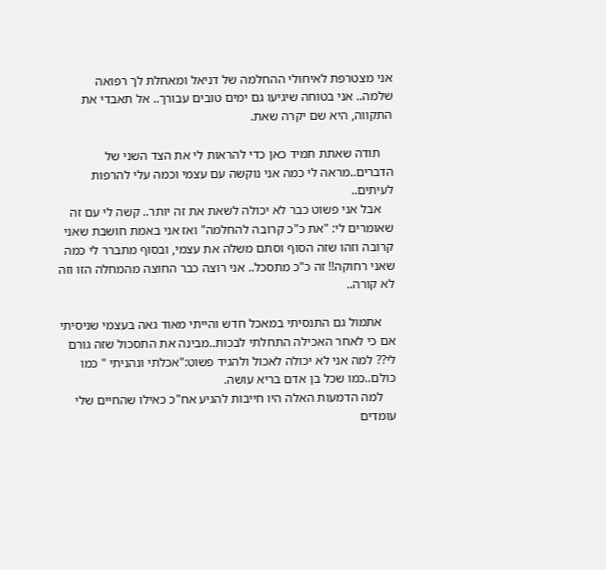אני מצטרפת לאיחולי ההחלמה של דניאל ומאחלת לך רפואה שלמה.. אני בטוחה שיגיעו גם ימים טובים עבורך.. אל תאבדי את התקווה, היא שם יקרה שאת.

    תודה שאתת תמיד כאן כדי להראות לי את הצד השני של הדברים..מראה לי כמה אני נוקשה עם עצמי וכמה עלי להרפות לעיתים..
    אבל אני פשוט כבר לא יכולה לשאת את זה יותר.. קשה לי עם זה שאומרים לי: "את כ"כ קרובה להחלמה" ואז אני באמת חושבת שאני קרובה וזהו שזה הסוף וסתם משלה את עצמי, ובסוף מתברר לי כמה שאני רחוקה!! זה כ"כ מתסכל.. אני רוצה כבר החוצה מהמחלה הזו וזה לא קורה..

    אתמול גם התנסיתי במאכל חדש והייתי מאוד גאה בעצמי שניסיתי אם כי לאחר האכילה התחלתי לבכות..מבינה את התסכול שזה גורם לי?? למה אני לא יכולה לאכול ולהגיד פשוט:"אכלתי ונהניתי " כמו כולם..כמו שכל בן אדם בריא עושה.
    למה הדמעות האלה היו חייבות להגיע אח"כ כאילו שהחיים שלי עומדים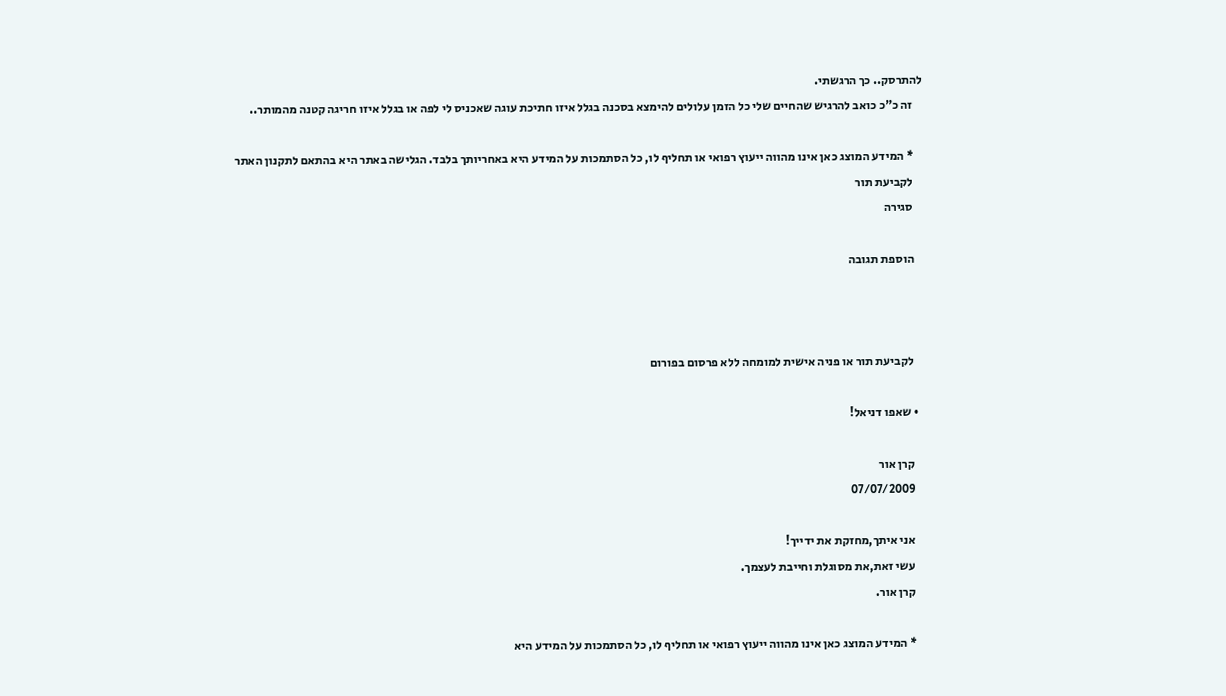להתרסק.. כך הרגשתי.
    זה כ"כ כואב להרגיש שהחיים שלי כל הזמן עלולים להימצא בסכנה בגלל איזו חתיכת עוגה שאכניס לי לפה או בגלל איזו חריגה קטנה מהמותר..

    * המידע המוצג כאן אינו מהווה ייעוץ רפואי או תחליף לו, כל הסתמכות על המידע היא באחריותך בלבד. הגלישה באתר היא בהתאם לתקנון האתר
    לקביעת תור
    סגירה

    הוספת תגובה



    לקביעת תור או פניה אישית למומחה ללא פרסום בפורום

  • שאפו דניאל!

    קרן אור
    07/07/2009

    אני איתך,מחזקת את ידייך!
    עשי זאת,את מסוגלת וחייבת לעצמך.
    קרן אור.

    * המידע המוצג כאן אינו מהווה ייעוץ רפואי או תחליף לו, כל הסתמכות על המידע היא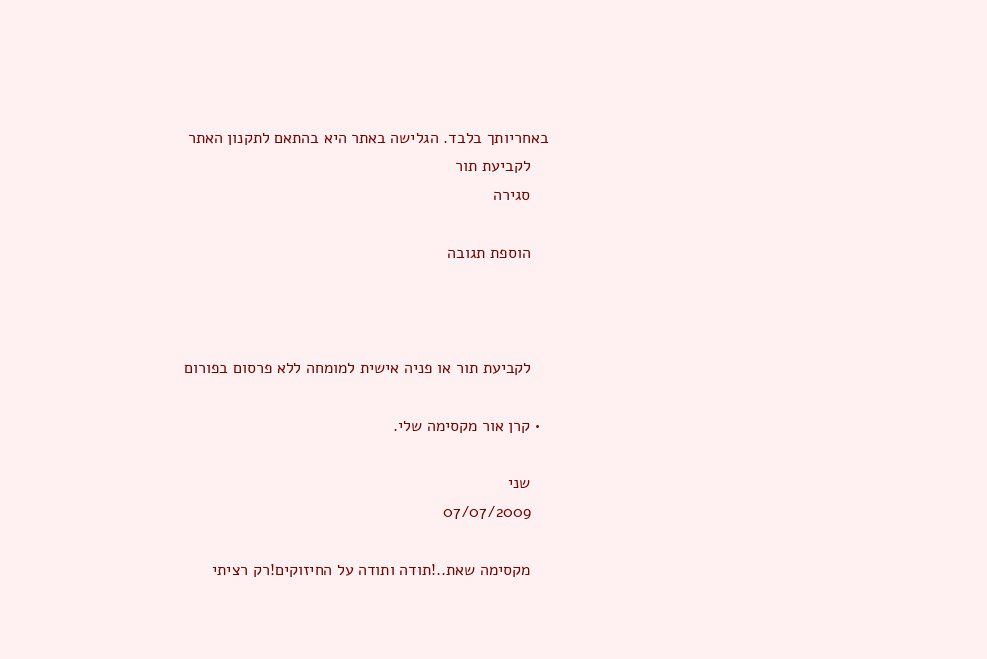באחריותך בלבד. הגלישה באתר היא בהתאם לתקנון האתר
    לקביעת תור
    סגירה

    הוספת תגובה



    לקביעת תור או פניה אישית למומחה ללא פרסום בפורום

  • קרן אור מקסימה שלי.

    שני
    07/07/2009

    מקסימה שאת..!תודה ותודה על החיזוקים!רק רציתי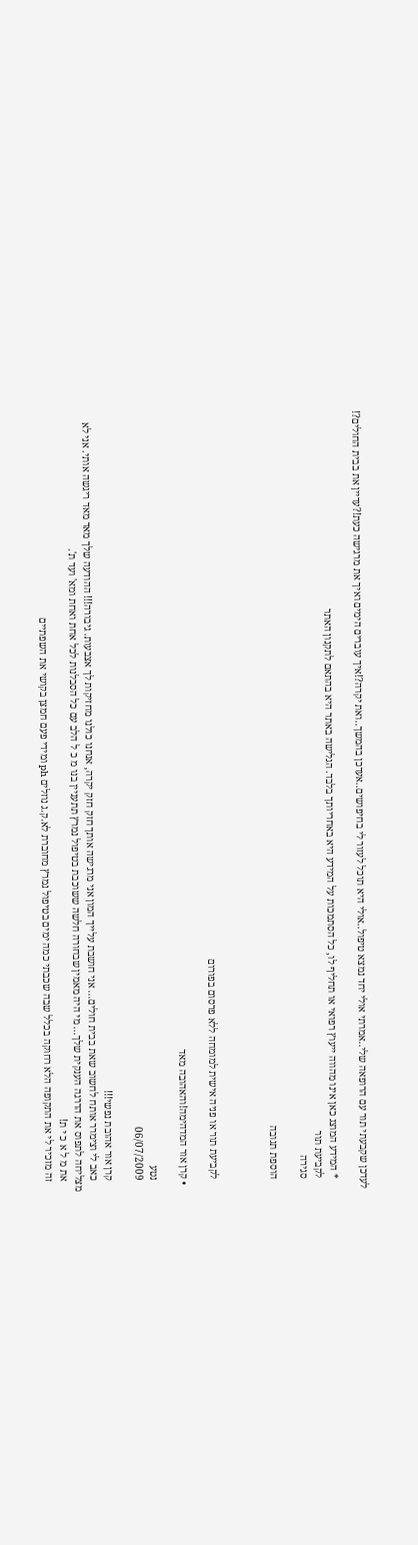לעדכן שקבעתי תור עם הרופאה שלי..אמרתי אולי יחד נמצא טיפול..אולי היא תוכל לעזור לי בחיפושים..אעדכן בהמשך..ואת יקרה?!איך עוברים הימים ואיך את מרגישה כעת!?עדיין את בבית החולים?!

    * המידע המוצג כאן אינו מהווה ייעוץ רפואי או תחליף לו, כל הסתמכות על המידע היא באחריותך בלבד. הגלישה באתר היא בהתאם לתקנון האתר
    לקביעת תור
    סגירה

    הוספת תגובה



    לקביעת תור או פניה אישית למומחה ללא פרסום בפורום

  • קרן אור המדהימה!והאהובה מאד

    נטע
    06/07/2009

    קרן אור אהובת נפשי!!!
    כאב לי וצימרר אותח לחשוב שאת בבית חולים... אני חושבת עלייך המון אני מרגישה אותך חזק חזק יקרה, אנחנו כולנו מחזיקות לך אצבעות. גיבורה!!! ההודעה שלך מאד מאד ריגשה אותי. אני לא מצליחה לתפוס את הדרגה הענקית שלך... מי היה מאמין שבחורה חלשה ששוכבת בטיפול נמרץ תתעניין בנו מ כ ל הלב עם כל הסבלנות לכל אחת ואחת ומא' ועד ת'.
    את מ ל א כ י ת!
    זה מזכיר לי את התקופה הלא רחוקה בכלל שבה שכבתי כמה ימים בטיפול נמרץ מחוברת לא.ק.ג נוזלים ph ומידי פעם חמצן בקושי את השפתיים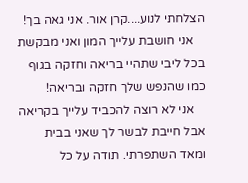הצלחתי לנוע....קרן אור. אני גאה בך!
    אני חושבת עלייך המון ואני מבקשת בכל ליבי שתהיי בריאה וחזקה בגוף כמו שהנפש שלך חזקה ובריאה!
    אני לא רוצה להכביד עלייך בקריאה אבל חייבת לבשר לך שאני בבית ומאד השתפרתי. תודה על כל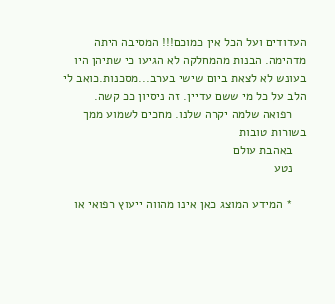העדודים ועל הכל אין כמוכם!!! המסיבה היתה מדהימה. הבנות מהמחלקה לא הגיעו כי שתיהן היו בעונש לא לצאת ביום שישי בערב...מסכנות.כואב לי הלב על כל מי ששם עדיין. זה ניסיון ככ קשה.
    רפואה שלמה יקרה שלנו. מחכים לשמוע ממך בשורות טובות
    באהבת עולם
    נטע

    * המידע המוצג כאן אינו מהווה ייעוץ רפואי או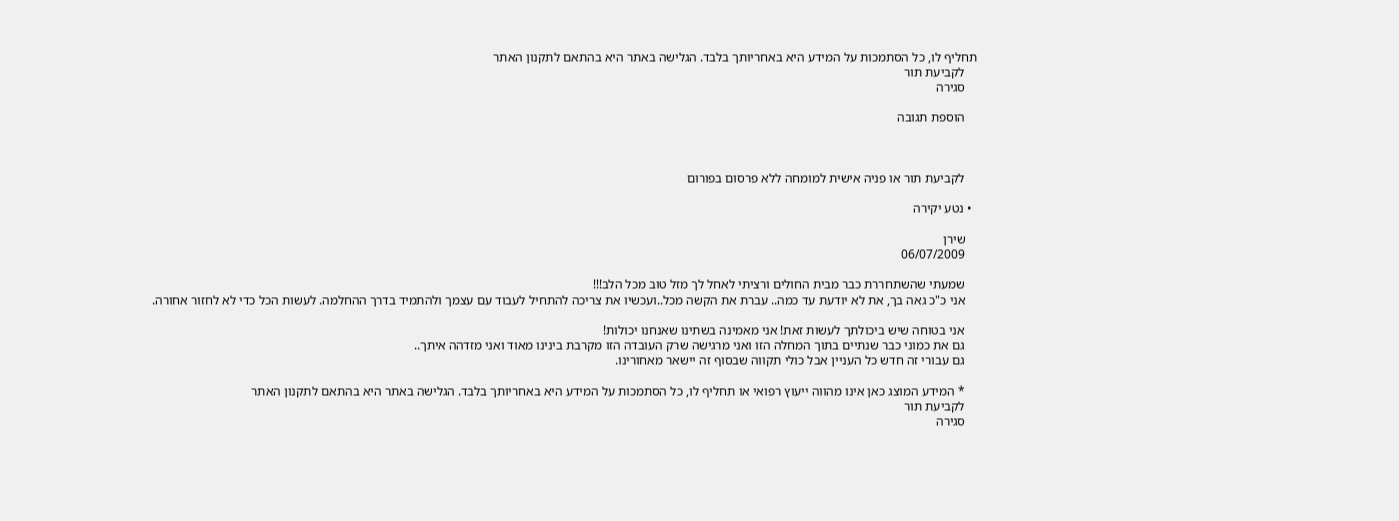תחליף לו, כל הסתמכות על המידע היא באחריותך בלבד. הגלישה באתר היא בהתאם לתקנון האתר
    לקביעת תור
    סגירה

    הוספת תגובה



    לקביעת תור או פניה אישית למומחה ללא פרסום בפורום

  • נטע יקירה

    שירן
    06/07/2009

    שמעתי שהשתחררת כבר מבית החולים ורציתי לאחל לך מזל טוב מכל הלב!!!
    אני כ"כ גאה בך, את לא יודעת עד כמה.. עברת את הקשה מכל..ועכשיו את צריכה להתחיל לעבוד עם עצמך ולהתמיד בדרך ההחלמה. לעשות הכל כדי לא לחזור אחורה.

    אני בטוחה שיש ביכולתך לעשות זאת! אני מאמינה בשתינו שאנחנו יכולות!
    גם את כמוני כבר שנתיים בתוך המחלה הזו ואני מרגישה שרק העובדה הזו מקרבת בינינו מאוד ואני מזדהה איתך..
    גם עבורי זה חדש כל העניין אבל כולי תקווה שבסוף זה יישאר מאחורינו.

    * המידע המוצג כאן אינו מהווה ייעוץ רפואי או תחליף לו, כל הסתמכות על המידע היא באחריותך בלבד. הגלישה באתר היא בהתאם לתקנון האתר
    לקביעת תור
    סגירה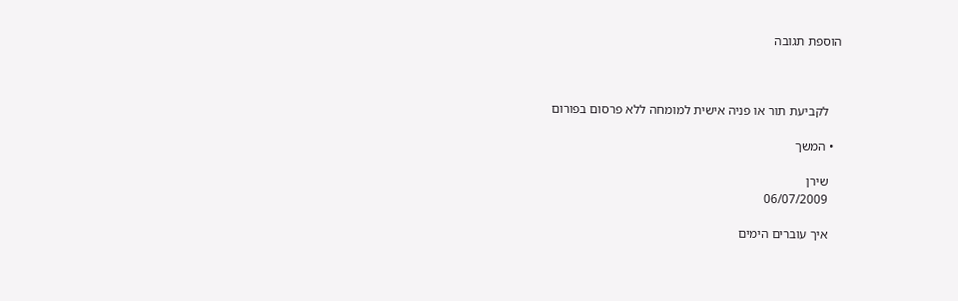הוספת תגובה



    לקביעת תור או פניה אישית למומחה ללא פרסום בפורום

  • המשך

    שירן
    06/07/2009

    איך עוברים הימים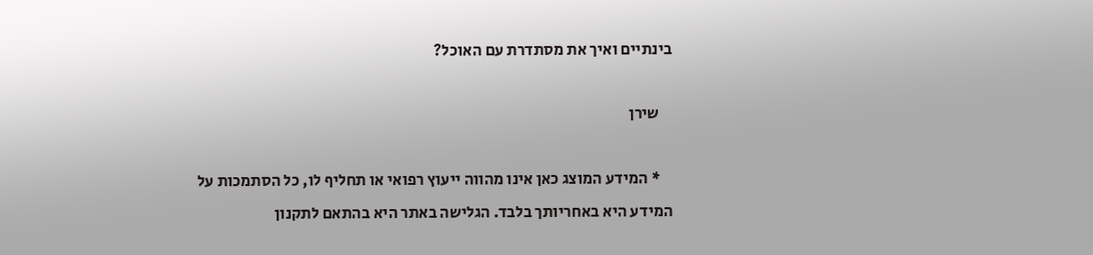בינתיים ואיך את מסתדרת עם האוכל?

    שירן

    * המידע המוצג כאן אינו מהווה ייעוץ רפואי או תחליף לו, כל הסתמכות על המידע היא באחריותך בלבד. הגלישה באתר היא בהתאם לתקנון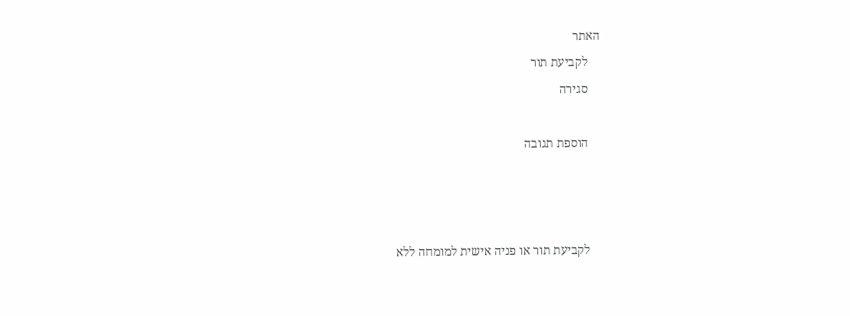האתר
    לקביעת תור
    סגירה

    הוספת תגובה



    לקביעת תור או פניה אישית למומחה ללא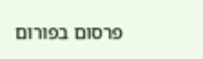פרסום בפורום